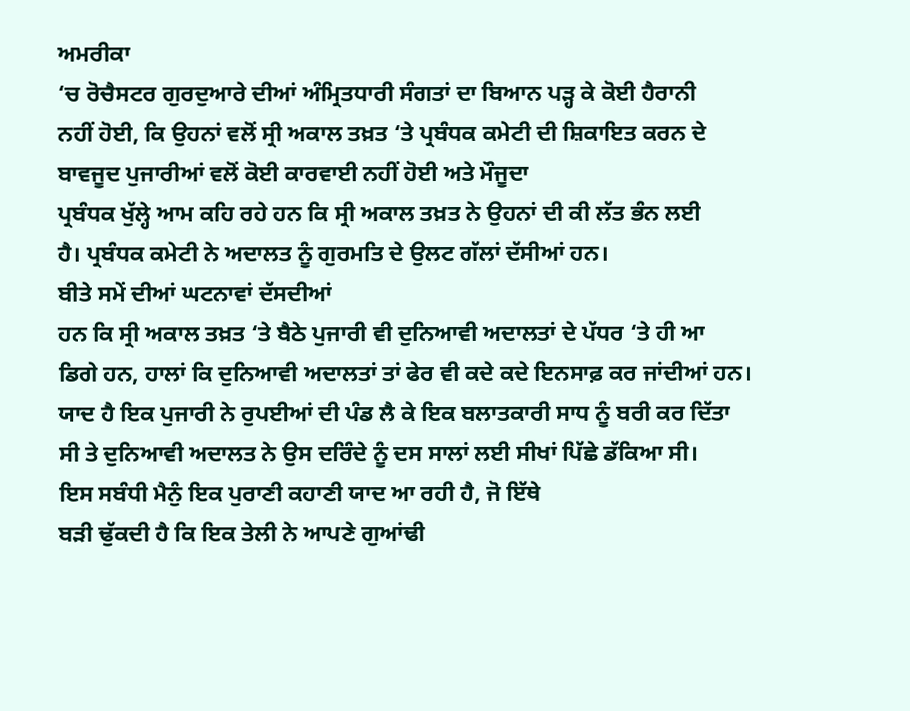ਅਮਰੀਕਾ
‘ਚ ਰੋਚੈਸਟਰ ਗੁਰਦੁਆਰੇ ਦੀਆਂ ਅੰਮ੍ਰਿਤਧਾਰੀ ਸੰਗਤਾਂ ਦਾ ਬਿਆਨ ਪੜ੍ਹ ਕੇ ਕੋਈ ਹੈਰਾਨੀ
ਨਹੀਂ ਹੋਈ, ਕਿ ਉਹਨਾਂ ਵਲੋਂ ਸ੍ਰੀ ਅਕਾਲ ਤਖ਼ਤ ‘ਤੇ ਪ੍ਰਬੰਧਕ ਕਮੇਟੀ ਦੀ ਸ਼ਿਕਾਇਤ ਕਰਨ ਦੇ
ਬਾਵਜੂਦ ਪੁਜਾਰੀਆਂ ਵਲੋਂ ਕੋਈ ਕਾਰਵਾਈ ਨਹੀਂ ਹੋਈ ਅਤੇ ਮੌਜੂਦਾ
ਪ੍ਰਬੰਧਕ ਖੁੱਲ੍ਹੇ ਆਮ ਕਹਿ ਰਹੇ ਹਨ ਕਿ ਸ੍ਰੀ ਅਕਾਲ ਤਖ਼ਤ ਨੇ ਉਹਨਾਂ ਦੀ ਕੀ ਲੱਤ ਭੰਨ ਲਈ
ਹੈ। ਪ੍ਰਬੰਧਕ ਕਮੇਟੀ ਨੇ ਅਦਾਲਤ ਨੂੰ ਗੁਰਮਤਿ ਦੇ ਉਲਟ ਗੱਲਾਂ ਦੱਸੀਆਂ ਹਨ।
ਬੀਤੇ ਸਮੇਂ ਦੀਆਂ ਘਟਨਾਵਾਂ ਦੱਸਦੀਆਂ
ਹਨ ਕਿ ਸ੍ਰੀ ਅਕਾਲ ਤਖ਼ਤ ‘ਤੇ ਬੈਠੇ ਪੁਜਾਰੀ ਵੀ ਦੁਨਿਆਵੀ ਅਦਾਲਤਾਂ ਦੇ ਪੱਧਰ ‘ਤੇ ਹੀ ਆ
ਡਿਗੇ ਹਨ, ਹਾਲਾਂ ਕਿ ਦੁਨਿਆਵੀ ਅਦਾਲਤਾਂ ਤਾਂ ਫੇਰ ਵੀ ਕਦੇ ਕਦੇ ਇਨਸਾਫ਼ ਕਰ ਜਾਂਦੀਆਂ ਹਨ।
ਯਾਦ ਹੈ ਇਕ ਪੁਜਾਰੀ ਨੇ ਰੁਪਈਆਂ ਦੀ ਪੰਡ ਲੈ ਕੇ ਇਕ ਬਲਾਤਕਾਰੀ ਸਾਧ ਨੂੰ ਬਰੀ ਕਰ ਦਿੱਤਾ
ਸੀ ਤੇ ਦੁਨਿਆਵੀ ਅਦਾਲਤ ਨੇ ਉਸ ਦਰਿੰਦੇ ਨੂੰ ਦਸ ਸਾਲਾਂ ਲਈ ਸੀਖਾਂ ਪਿੱਛੇ ਡੱਕਿਆ ਸੀ।
ਇਸ ਸਬੰਧੀ ਮੈਨੁੰ ਇਕ ਪੁਰਾਣੀ ਕਹਾਣੀ ਯਾਦ ਆ ਰਹੀ ਹੈ, ਜੋ ਇੱਥੇ
ਬੜੀ ਢੁੱਕਦੀ ਹੈ ਕਿ ਇਕ ਤੇਲੀ ਨੇ ਆਪਣੇ ਗੁਆਂਢੀ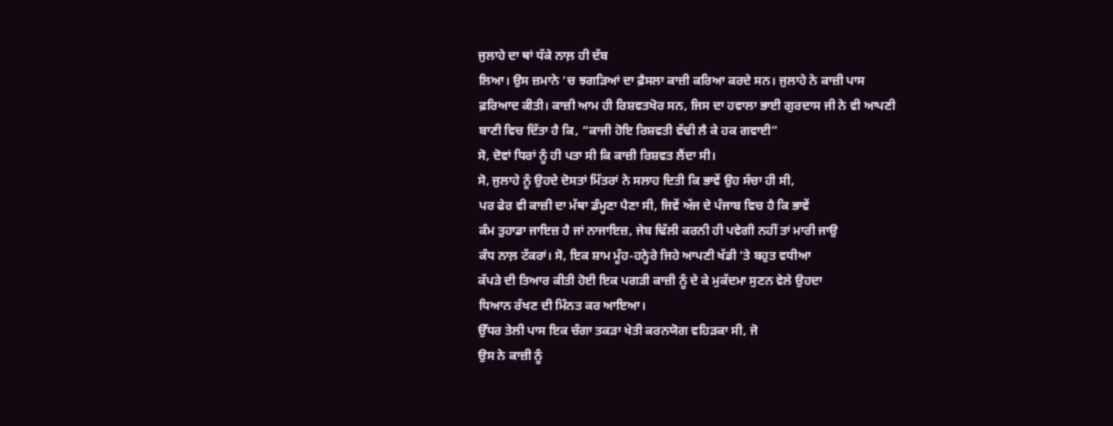ਜੁਲਾਹੇ ਦਾ ਥਾਂ ਧੱਕੇ ਨਾਲ਼ ਹੀ ਦੱਬ
ਲਿਆ। ਉਸ ਜ਼ਮਾਨੇ ‘ਚ ਝਗੜਿਆਂ ਦਾ ਫ਼ੈਸਲਾ ਕਾਜ਼ੀ ਕਰਿਆ ਕਰਦੇ ਸਨ। ਜੁਲਾਹੇ ਨੇ ਕਾਜ਼ੀ ਪਾਸ
ਫ਼ਰਿਆਦ ਕੀਤੀ। ਕਾਜ਼ੀ ਆਮ ਹੀ ਰਿਸ਼ਵਤਖੋਰ ਸਨ, ਜਿਸ ਦਾ ਹਵਾਲਾ ਭਾਈ ਗੁਰਦਾਸ ਜੀ ਨੇ ਵੀ ਆਪਣੀ
ਬਾਣੀ ਵਿਚ ਦਿੱਤਾ ਹੈ ਕਿ, “ਕਾਜੀ ਹੋਇ ਰਿਸ਼ਵਤੀ ਵੱਢੀ ਲੈ ਕੇ ਹਕ ਗਵਾਈ”
ਸੋ, ਦੋਵਾਂ ਧਿਰਾਂ ਨੂੰ ਹੀ ਪਤਾ ਸੀ ਕਿ ਕਾਜ਼ੀ ਰਿਸ਼ਵਤ ਲੈਂਦਾ ਸੀ।
ਸੋ, ਜੁਲਾਹੇ ਨੂੰ ਉਹਦੇ ਦੋਸਤਾਂ ਮਿੱਤਰਾਂ ਨੇ ਸਲਾਹ ਦਿਤੀ ਕਿ ਭਾਵੇਂ ਉਹ ਸੱਚਾ ਹੀ ਸੀ,
ਪਰ ਫੇਰ ਵੀ ਕਾਜ਼ੀ ਦਾ ਮੱਥਾ ਡੰਮ੍ਹਣਾ ਪੈਣਾ ਸੀ, ਜਿਵੇਂ ਅੱਜ ਦੇ ਪੰਜਾਬ ਵਿਚ ਹੈ ਕਿ ਭਾਵੇਂ
ਕੰਮ ਤੁਹਾਡਾ ਜਾਇਜ਼ ਹੈ ਜਾਂ ਨਾਜਾਇਜ਼, ਜੇਬ ਢਿੱਲੀ ਕਰਨੀ ਹੀ ਪਵੇਗੀ ਨਹੀਂ ਤਾਂ ਮਾਰੀ ਜਾਉ
ਕੰਧ ਨਾਲ਼ ਟੱਕਰਾਂ। ਸੋ, ਇਕ ਸ਼ਾਮ ਮੂੰਹ-ਹਨ੍ਹੇਰੇ ਜਿਹੇ ਆਪਣੀ ਖੱਡੀ ‘ਤੇ ਬਹੁਤ ਵਧੀਆ
ਕੱਪੜੇ ਦੀ ਤਿਆਰ ਕੀਤੀ ਹੋਈ ਇਕ ਪਗੜੀ ਕਾਜ਼ੀ ਨੂੰ ਦੇ ਕੇ ਮੁਕੱਦਮਾ ਸੁਣਨ ਵੇਲੇ ਉਹਦਾ
ਧਿਆਨ ਰੱਖਣ ਦੀ ਮਿੰਨਤ ਕਰ ਆਇਆ।
ਉੱਧਰ ਤੇਲੀ ਪਾਸ ਇਕ ਚੰਗਾ ਤਕੜਾ ਖੇਤੀ ਕਰਨਯੋਗ ਵਹਿੜਕਾ ਸੀ, ਜੋ
ਉਸ ਨੇ ਕਾਜ਼ੀ ਨੂੰ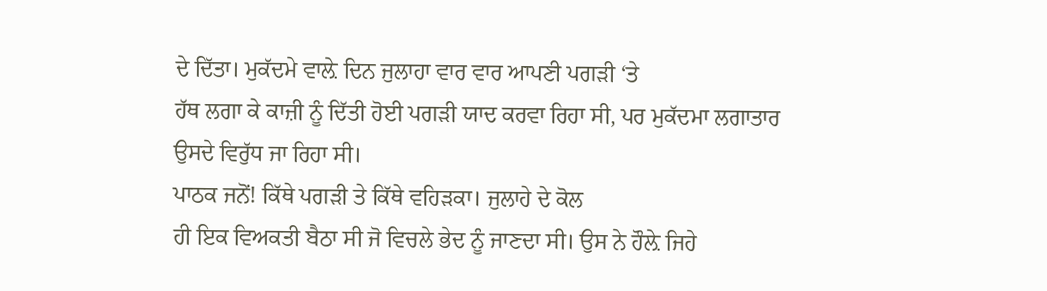ਦੇ ਦਿੱਤਾ। ਮੁਕੱਦਮੇ ਵਾਲ਼ੇ ਦਿਨ ਜੁਲਾਹਾ ਵਾਰ ਵਾਰ ਆਪਣੀ ਪਗੜੀ ‘ਤੇ
ਹੱਥ ਲਗਾ ਕੇ ਕਾਜ਼ੀ ਨੂੰ ਦਿੱਤੀ ਹੋਈ ਪਗੜੀ ਯਾਦ ਕਰਵਾ ਰਿਹਾ ਸੀ, ਪਰ ਮੁਕੱਦਮਾ ਲਗਾਤਾਰ
ਉਸਦੇ ਵਿਰੁੱਧ ਜਾ ਰਿਹਾ ਸੀ।
ਪਾਠਕ ਜਨੋਂ! ਕਿੱਥੇ ਪਗੜੀ ਤੇ ਕਿੱਥੇ ਵਹਿੜਕਾ। ਜੁਲਾਹੇ ਦੇ ਕੋਲ
ਹੀ ਇਕ ਵਿਅਕਤੀ ਬੈਠਾ ਸੀ ਜੋ ਵਿਚਲੇ ਭੇਦ ਨੂੰ ਜਾਣਦਾ ਸੀ। ਉਸ ਨੇ ਹੌਲ਼ੇ ਜਿਹੇ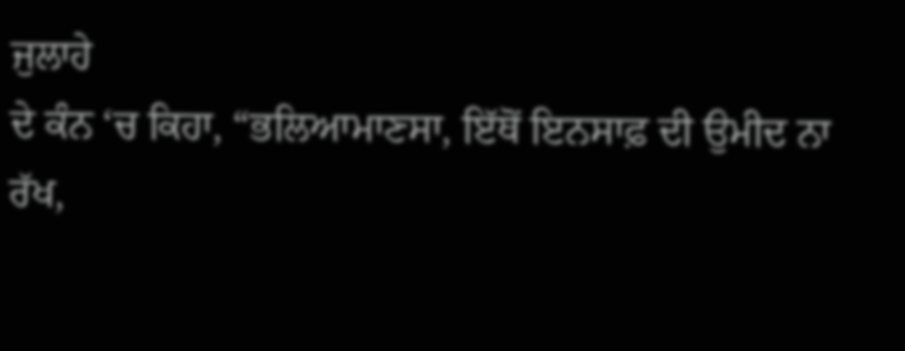ਜੁਲਾਹੇ
ਦੇ ਕੰਨ ‘ਚ ਕਿਹਾ, “ਭਲਿਆਮਾਣਸਾ, ਇੱਥੋਂ ਇਨਸਾਫ਼ ਦੀ ਉਮੀਦ ਨਾ
ਰੱਖ,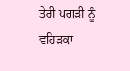ਤੇਰੀ ਪਗੜੀ ਨੂੰ ਵਹਿੜਕਾ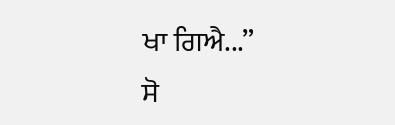ਖਾ ਗਿਐ...”
ਸੋ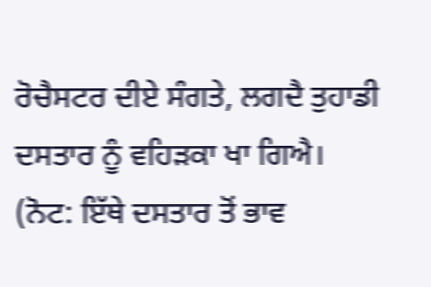ਰੋਚੈਸਟਰ ਦੀਏ ਸੰਗਤੇ, ਲਗਦੈ ਤੁਹਾਡੀ
ਦਸਤਾਰ ਨੂੰ ਵਹਿੜਕਾ ਖਾ ਗਿਐ।
(ਨੋਟ: ਇੱਥੇ ਦਸਤਾਰ ਤੋਂ ਭਾਵ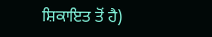ਸ਼ਿਕਾਇਤ ਤੋਂ ਹੈ)